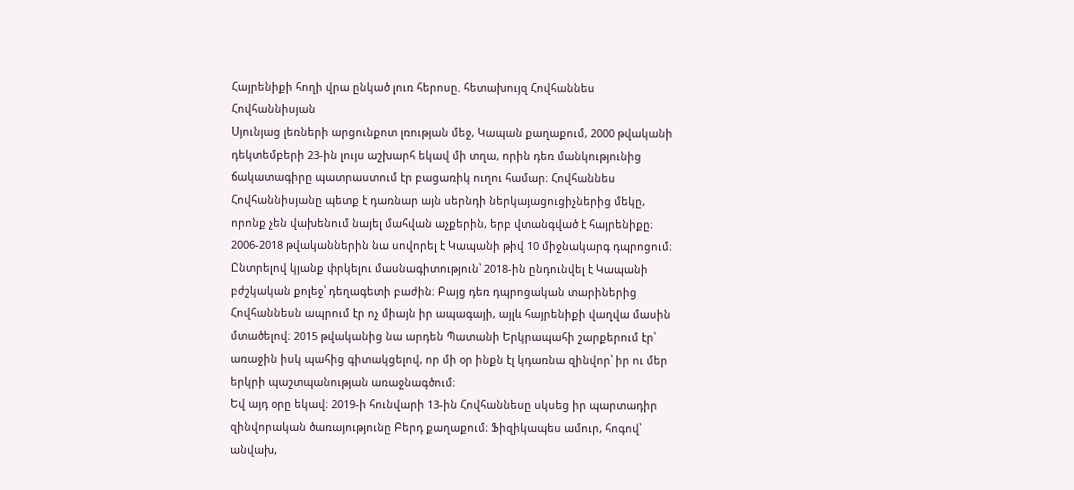Հայրենիքի հողի վրա ընկած լուռ հերոսը. հետախույզ Հովհաննես Հովհաննիսյան
Սյունյաց լեռների արցունքոտ լռության մեջ, Կապան քաղաքում, 2000 թվականի դեկտեմբերի 23-ին լույս աշխարհ եկավ մի տղա, որին դեռ մանկությունից ճակատագիրը պատրաստում էր բացառիկ ուղու համար։ Հովհաննես Հովհաննիսյանը պետք է դառնար այն սերնդի ներկայացուցիչներից մեկը, որոնք չեն վախենում նայել մահվան աչքերին, երբ վտանգված է հայրենիքը։
2006-2018 թվականներին նա սովորել է Կապանի թիվ 10 միջնակարգ դպրոցում։ Ընտրելով կյանք փրկելու մասնագիտություն՝ 2018-ին ընդունվել է Կապանի բժշկական քոլեջ՝ դեղագետի բաժին։ Բայց դեռ դպրոցական տարիներից Հովհաննեսն ապրում էր ոչ միայն իր ապագայի, այլև հայրենիքի վաղվա մասին մտածելով։ 2015 թվականից նա արդեն Պատանի Երկրապահի շարքերում էր՝ առաջին իսկ պահից գիտակցելով, որ մի օր ինքն էլ կդառնա զինվոր՝ իր ու մեր երկրի պաշտպանության առաջնագծում։
Եվ այդ օրը եկավ։ 2019-ի հունվարի 13-ին Հովհաննեսը սկսեց իր պարտադիր զինվորական ծառայությունը Բերդ քաղաքում։ Ֆիզիկապես ամուր, հոգով՝ անվախ,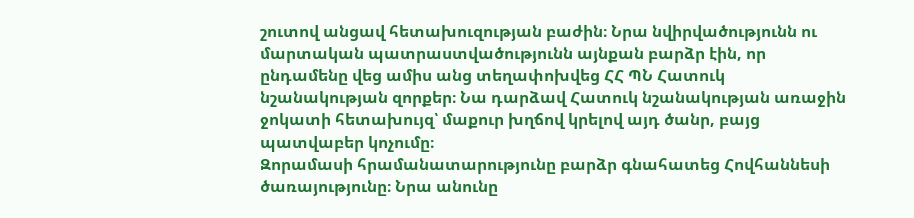շուտով անցավ հետախուզության բաժին։ Նրա նվիրվածությունն ու մարտական պատրաստվածությունն այնքան բարձր էին, որ ընդամենը վեց ամիս անց տեղափոխվեց ՀՀ ՊՆ Հատուկ նշանակության զորքեր։ Նա դարձավ Հատուկ նշանակության առաջին ջոկատի հետախույզ՝ մաքուր խղճով կրելով այդ ծանր, բայց պատվաբեր կոչումը։
Զորամասի հրամանատարությունը բարձր գնահատեց Հովհաննեսի ծառայությունը։ Նրա անունը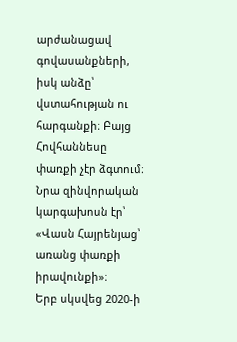արժանացավ գովասանքների, իսկ անձը՝ վստահության ու հարգանքի։ Բայց Հովհաննեսը փառքի չէր ձգտում։ Նրա զինվորական կարգախոսն էր՝
«Վասն Հայրենյաց՝ առանց փառքի իրավունքի»։
Երբ սկսվեց 2020-ի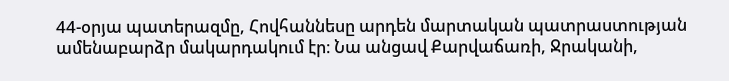44-օրյա պատերազմը, Հովհաննեսը արդեն մարտական պատրաստության ամենաբարձր մակարդակում էր։ Նա անցավ Քարվաճառի, Ջրականի,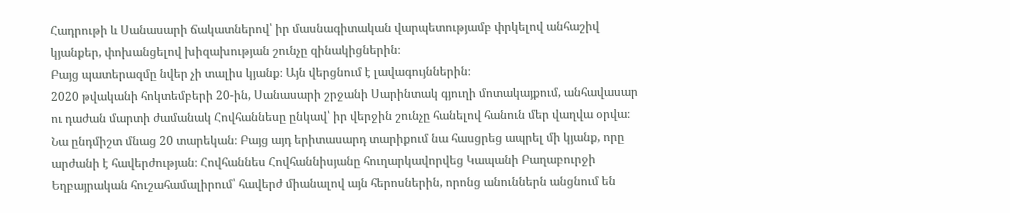Հադրութի և Սանասարի ճակատներով՝ իր մասնագիտական վարպետությամբ փրկելով անհաշիվ կյանքեր, փոխանցելով խիզախության շունչը զինակիցներին։
Բայց պատերազմը նվեր չի տալիս կյանք։ Այն վերցնում է լավագույններին։
2020 թվականի հոկտեմբերի 20-ին, Սանասարի շրջանի Սարինտակ գյուղի մոտակայքում, անհավասար ու դաժան մարտի ժամանակ Հովհաննեսը ընկավ՝ իր վերջին շունչը հանելով հանուն մեր վաղվա օրվա։
Նա ընդմիշտ մնաց 20 տարեկան։ Բայց այդ երիտասարդ տարիքում նա հասցրեց ապրել մի կյանք, որը արժանի է հավերժության։ Հովհաննես Հովհաննիսյանը հուղարկավորվեց Կապանի Բաղաբուրջի Եղբայրական հուշահամալիրում՝ հավերժ միանալով այն հերոսներին, որոնց անուններն անցնում են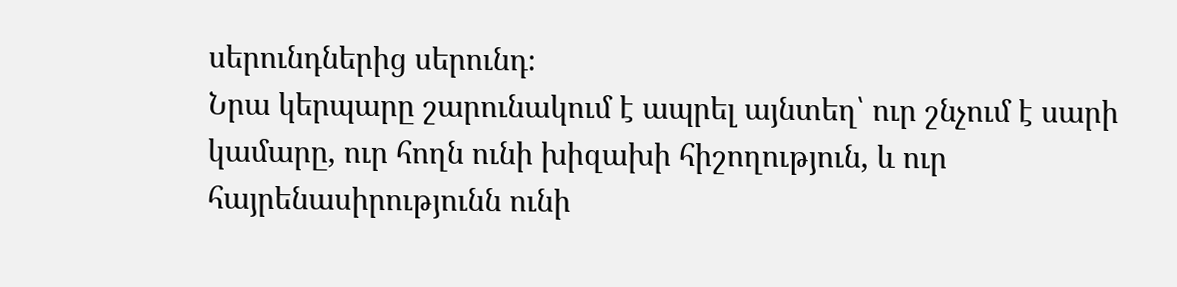սերունդներից սերունդ։
Նրա կերպարը շարունակում է ապրել այնտեղ՝ ուր շնչում է սարի կամարը, ուր հողն ունի խիզախի հիշողություն, և ուր հայրենասիրությունն ունի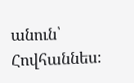անուն՝ Հովհաննես։